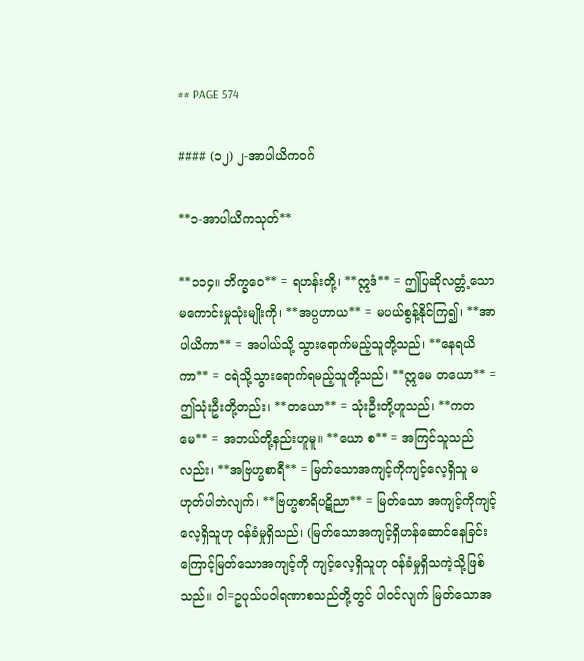## PAGE 574

#### (၁၂) ၂-အာပါယိကဝဂ်

**၁-အာပါယိကသုတ်**

**၁၁၄။ ဘိက္ခဝေ** = ရဟန်းတို့၊ **ဣဒံ** = ဤပြဆိုလတ္တံ့သော မကောင်းမှုသုံးမျိုးကို၊ **အပ္ပဟာယ** = မပယ်စွန့်နိုင်ကြ၍၊ **အာပါယိကာ** = အပါယ်သို့ သွားရောက်မည့်သူတို့သည်၊ **နေရယိကာ** = ငရဲသို့သွားရောက်ရမည့်သူတို့သည်၊ **ဣမေ တယော** = ဤသုံးဦးတို့တည်း၊ **တယော** = သုံးဦးတို့ဟူသည်၊ **ကတမေ** = အဘယ်တို့နည်းဟူမူ။ **ယော စ** = အကြင်သူသည်လည်း၊ **အဗြဟ္မစာရီ** = မြတ်သောအကျင့်ကိုကျင့်လေ့ရှိသူ မဟုတ်ပါဘဲလျက်၊ **ဗြဟ္မစာရိပဋိညာ** = မြတ်သော အကျင့်ကိုကျင့်လေ့ရှိသူဟု ဝန်ခံမှုရှိသည်၊ (မြတ်သောအကျင့်ရှိဟန်ဆောင်နေခြင်းကြောင့်မြတ်သောအကျင့်ကို ကျင့်လေ့ရှိသူဟု ဝန်ခံမှုရှိသကဲ့သို့ဖြစ်သည်။ ဝါ=ဥပုသ်ပဝါရဏာစသည်တို့တွင် ပါဝင်လျက် မြတ်သောအ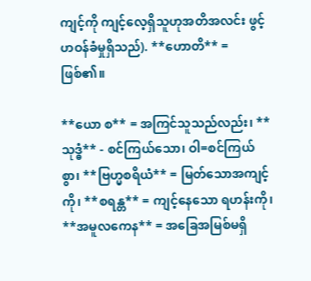ကျင့်ကို ကျင့်လေ့ရှိသူဟုအတိအလင်း ဖွင့်ဟဝန်ခံမှုရှိသည်). **ဟောတိ** = ဖြစ်၏။

**ယော စ** = အကြင်သူသည်လည်း၊ **သုဒ္ဓံ** - စင်ကြယ်သော၊ ဝါ=စင်ကြယ်စွာ၊ **ဗြဟ္မစရိယံ** = မြတ်သောအကျင့်ကို၊ **စရန္တ** = ကျင့်နေသော ရဟန်းကို၊ **အမူလကေန** = အခြေအမြစ်မရှိ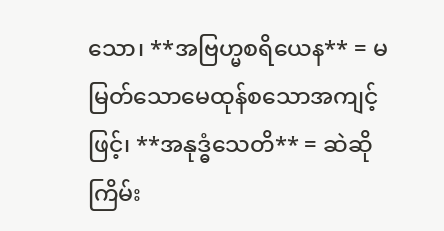သော၊ **အဗြဟ္မစရိယေန** = မမြတ်သောမေထုန်စသောအကျင့်ဖြင့်၊ **အနုဒ္ဓံသေတိ** = ဆဲဆိုကြိမ်း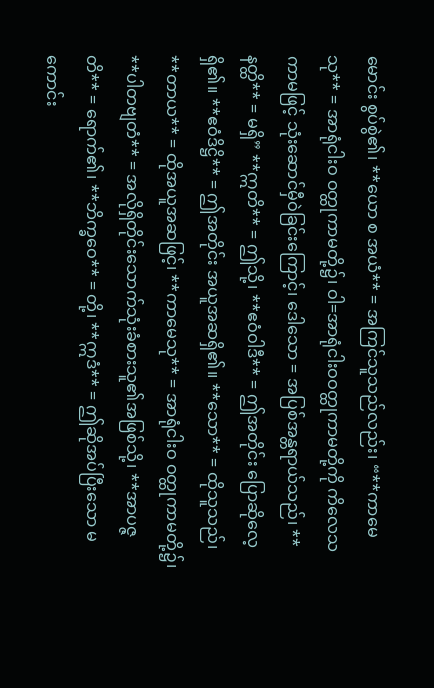မောင်း စွပ်စွဲ၏၊ **ယော စ အယံ** = အကြင်သူသည်လည်း၊ “**ကာမေသု** = အာရုံငါးဝ ဝတ္ထုကာမတို့၌၊ ဝါ=အာရုံငါးဝဝတ္ထုကာမတို့ကို ကိလေသကာမဖြင့် သုံးဆောင်မှီဝဲခြင်းကြောင့်၊ ဒေါသော = အပြစ်အန္တရာယ်သည်၊ **နတ္ထိ** = မရှိ” **ဣတိ** = ဤသို့၊ **ဧဝံဝါဒီ** = ဤအတိုင်း ပြောဆိုလေ့ရှိ၏။ **ဧဝံဒိဋ္ဌိ** = ဤအတိုင်း အယူအဆရှိ၏။ **သော** = ထိုသူသည်၊ **တာယ** = ထိုအယူအဆဖြင့်၊ **ကာမေသု** = အာရုံငါးဝ ဝတ္ထုကာမတို့၌၊ **ပါတဗျတံ** = အလိုရှိတိုင်းသောက်သုံးခံစားသူ၏အဖြစ်သို့၊ **အာပဇ္ဇတိ** = ရောက်၏၊ **ဘိက္ခဝေ** = တို့၊ **ဣဒံ** = ဤဆိုအပ်ပြီးသော မကောင်း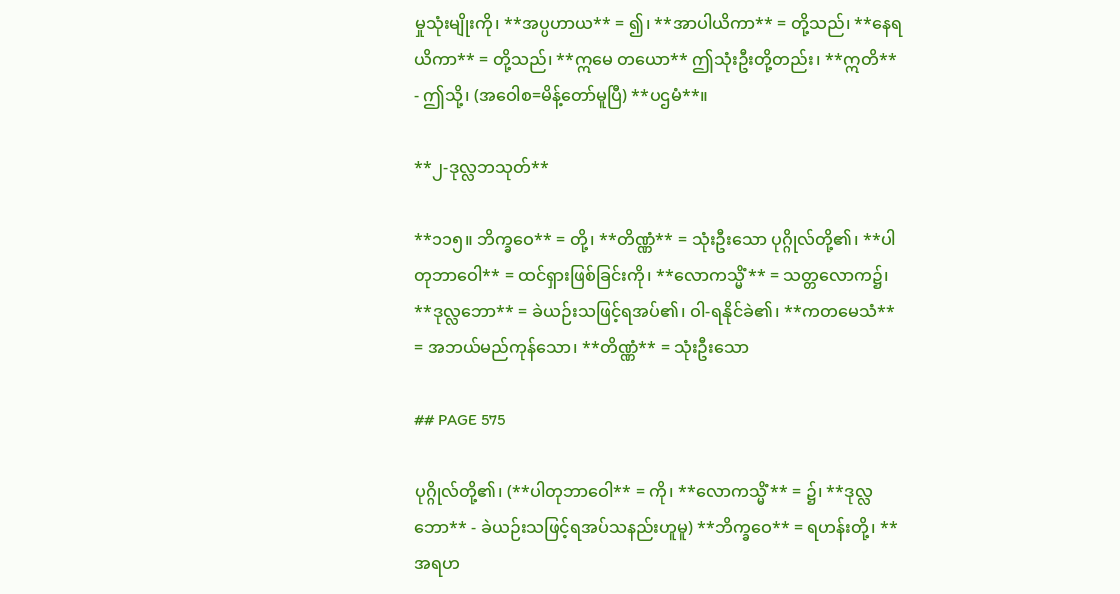မှုသုံးမျိုးကို၊ **အပ္ပဟာယ** = ၍၊ **အာပါယိကာ** = တို့သည်၊ **နေရယိကာ** = တို့သည်၊ **ဣမေ တယော** ဤသုံးဦးတို့တည်း၊ **ဣတိ** - ဤသို့၊ (အဝေါစ=မိန့်တော်မူပြီ) **ပဌမံ**။

**၂-ဒုလ္လဘသုတ်**

**၁၁၅။ ဘိက္ခဝေ** = တို့၊ **တိဏ္ဏံ** = သုံးဦးသော ပုဂ္ဂိုလ်တို့၏၊ **ပါတုဘာဝေါ** = ထင်ရှားဖြစ်ခြင်းကို၊ **လောကသ္မိံ** = သတ္တလောက၌၊ **ဒုလ္လဘော** = ခဲယဉ်းသဖြင့်ရအပ်၏၊ ဝါ-ရနိုင်ခဲ၏၊ **ကတမေသံ** = အဘယ်မည်ကုန်သော၊ **တိဏ္ဏံ** = သုံးဦးသော

## PAGE 575

ပုဂ္ဂိုလ်တို့၏၊ (**ပါတုဘာဝေါ** = ကို၊ **လောကသ္မိံ** = ၌၊ **ဒုလ္လဘော** - ခဲယဉ်းသဖြင့်ရအပ်သနည်းဟူမူ) **ဘိက္ခဝေ** = ရဟန်းတို့၊ **အရဟ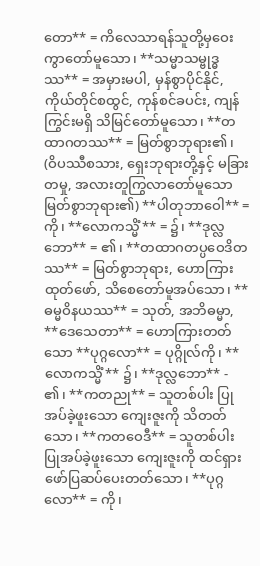တော** = ကိလေသာရန်သူတို့မှဝေးကွာတော်မူသော၊ **သမ္မာသမ္ဗုဒ္ဓဿ** = အမှားမပါ, မှန်စွာပိုင်နိုင်, ကိုယ်တိုင်စထွင်, ကုန်စင်ခပင်း, ကျန်ကြွင်းမရှိ သိမြင်တော်မူသော၊ **တထာဂတဿ** = မြတ်စွာဘုရား၏၊ (ဝိပဿီစသား, ရှေးဘုရားတို့နှင့် မခြားတမှု, အလားတူကြွလာတော်မူသော မြတ်စွာဘုရား၏) **ပါတုဘာဝေါ** = ကို၊ **လောကသ္မိံ** = ၌၊ **ဒုလ္လဘော** = ၏၊ **တထာဂတပ္ပဝေဒိတဿ** = မြတ်စွာဘုရား, ဟောကြားထုတ်ဖော်, သိစေတော်မူအပ်သော၊ **ဓမ္မဝိနယဿ** = သုတ်, အဘိဓမ္မာ, **ဒေသေတာ** = ဟောကြားတတ်သော **ပုဂ္ဂလော** = ပုဂ္ဂိုလ်ကို၊ **လောကသ္မိံ** ၌၊ **ဒုလ္လဘော** - ၏၊ **ကတညု** = သူတစ်ပါး ပြုအပ်ခဲ့ဖူးသော ကျေးဇူးကို သိတတ်သော၊ **ကတဝေဒီ** = သူတစ်ပါးပြုအပ်ခဲ့ဖူးသော ကျေးဇူးကို ထင်ရှားဖော်ပြဆပ်ပေးတတ်သော၊ **ပုဂ္ဂလော** = ကို၊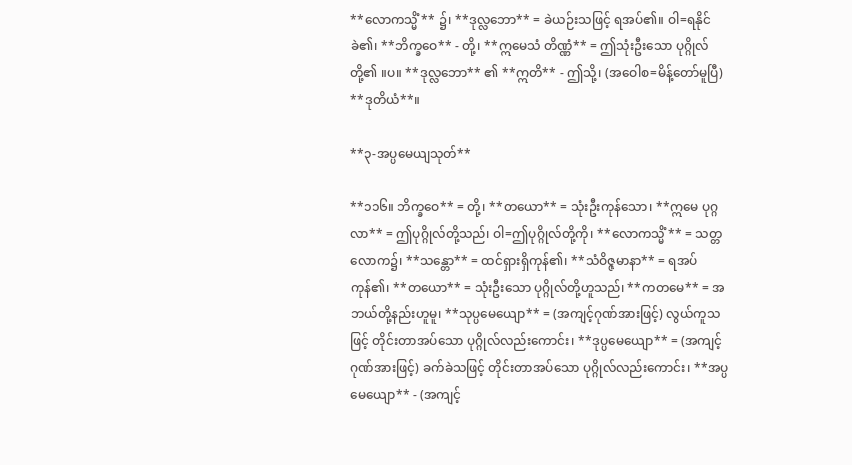**လောကသ္မိံ** ၌၊ **ဒုလ္လဘော** = ခဲယဉ်းသဖြင့် ရအပ်၏။ ဝါ=ရနိုင်ခဲ၏၊ **ဘိက္ခဝေ** - တို့၊ **ဣမေသံ တိဏ္ဏံ** = ဤသုံးဦးသော ပုဂ္ဂိုလ်တို့၏ ။ပ။ **ဒုလ္လဘော** ၏ **ဣတိ** - ဤသို့၊ (အဝေါစ=မိန့်တော်မူပြီ) **ဒုတိယံ**။

**၃-အပ္ပမေယျသုတ်**

**၁၁၆။ ဘိက္ခဝေ** = တို့၊ **တယော** = သုံးဦးကုန်သော၊ **ဣမေ ပုဂ္ဂလာ** = ဤပုဂ္ဂိုလ်တို့သည်၊ ဝါ=ဤပုဂ္ဂိုလ်တို့ကို၊ **လောကသ္မိံ** = သတ္တလောက၌၊ **သန္တော** = ထင်ရှားရှိကုန်၏၊ **သံဝိဇ္ဇမာနာ** = ရအပ်ကုန်၏၊ **တယော** = သုံးဦးသော ပုဂ္ဂိုလ်တို့ဟူသည်၊ **ကတမေ** = အဘယ်တို့နည်းဟူမူ၊ **သုပ္ပမေယျော** = (အကျင့်ဂုဏ်အားဖြင့်) လွယ်ကူသဖြင့် တိုင်းတာအပ်သော ပုဂ္ဂိုလ်လည်းကောင်း၊ **ဒုပ္ပမေယျော** = (အကျင့်ဂုဏ်အားဖြင့်) ခက်ခဲသဖြင့် တိုင်းတာအပ်သော ပုဂ္ဂိုလ်လည်းကောင်း၊ **အပ္ပမေယျော** - (အကျင့်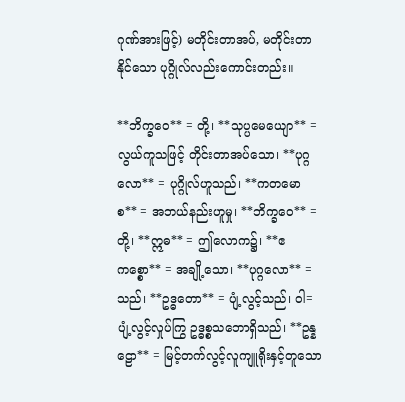ဂုဏ်အားဖြင့်) မတိုင်းတာအပ်, မတိုင်းတာနိုင်သော ပုဂ္ဂိုလ်လည်းကောင်းတည်း။

**ဘိက္ခဝေ** = တို့၊ **သုပ္ပမေယျော** = လွယ်ကူသဖြင့် တိုင်းတာအပ်သော၊ **ပုဂ္ဂလော** = ပုဂ္ဂိုလ်ဟူသည်၊ **ကတမော စ** = အဘယ်နည်းဟူမှု၊ **ဘိက္ခဝေ** = တို့၊ **ဣဓ** = ဤလောက၌၊ **ဧကစ္စော** = အချို့သော၊ **ပုဂ္ဂလော** = သည်၊ **ဥဒ္ဓတော** = ပျံ့လွင့်သည်၊ ဝါ=ပျံ့လွင့်လှုပ်ကြွ ဥဒ္ဓစ္စသဘောရှိသည်၊ **ဥန္နဠော** = မြင့်တက်လွင့်လူကျူရိုးနှင့်တူသော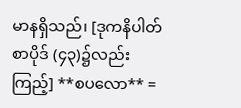မာနရှိသည်၊ [ဒုကနိပါတ်စာပိုဒ် (၄၃)၌လည်း ကြည့်] **စပလော** =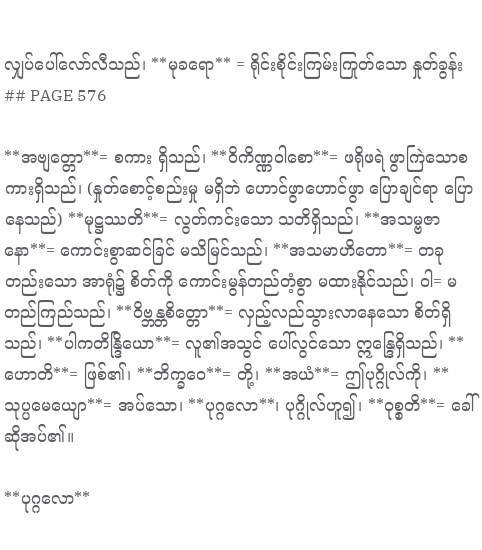လျှပ်ပေါ်လော်လီသည်၊ **မုခရော** = ရိုင်းစိုင်းကြမ်းကြုတ်သော နှုတ်ခွန်း
## PAGE 576

**အဗျတ္တော**= စကား ရှိသည်၊ **ဝိကိဏ္ဏဝါစော**= ဖရိုဖရဲ ဖွာကြဲသောစကားရှိသည်၊ (နှုတ်စောင့်စည်းမှု မရှိဘဲ ဟောင်ဖွာဟောင်ဖွာ ပြောချင်ရာ ပြောနေသည်) **မုဋ္ဌဿတိ**= လွတ်ကင်းသော သတိရှိသည်၊ **အသမ္ဗဇာနော**= ကောင်းစွာဆင်ခြင် မသိမြင်သည်၊ **အသမာဟိတော**= တခုတည်းသော အာရုံ၌ စိတ်ကို ကောင်းမွန်တည်တံ့စွာ မထားနိုင်သည်၊ ဝါ= မတည်ကြည်သည်၊ **ဝိဗ္ဘန္တစိတ္တော**= လှည့်လည်သွားလာနေသော စိတ်ရှိသည်၊ **ပါကတိန္ဒြိယော**= လူ၏အသွင် ပေါ်လွင်သော ဣန္ဒြေရှိသည်၊ **ဟောတိ**= ဖြစ်၏၊ **ဘိက္ခဝေ**= တို့၊ **အယံ**= ဤပုဂ္ဂိုလ်ကို၊ **သုပ္ပမေယျော**= အပ်သော၊ **ပုဂ္ဂလော**၊ ပုဂ္ဂိုလ်ဟူ၍၊ **ဝုစ္စတိ**= ခေါ်ဆိုအပ်၏။

**ပုဂ္ဂလော**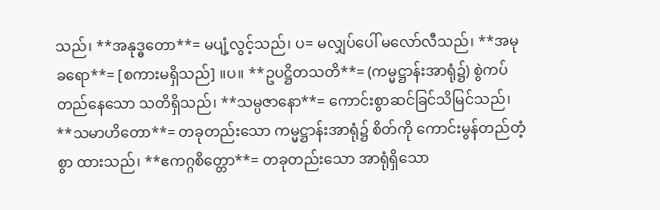သည်၊ **အနုဒ္ဓတော**= မပျံ့လွင့်သည်၊ ပ= မလျှပ်ပေါ် မလော်လီသည်၊ **အမုခရော**= [စကားမရှိသည်] ။ပ။ **ဥပဋ္ဌိတသတိ**= (ကမ္မဋ္ဌာန်းအာရုံ၌) စွဲကပ်တည်နေသော သတိရှိသည်၊ **သမ္ပဇာနော**= ကောင်းစွာဆင်ခြင်သိမြင်သည်၊ **သမာဟိတော**= တခုတည်းသော ကမ္မဋ္ဌာန်းအာရုံ၌ စိတ်ကို ကောင်းမွန်တည်တံ့စွာ ထားသည်၊ **ဧကဂ္ဂစိတ္တော**= တခုတည်းသော အာရုံရှိသော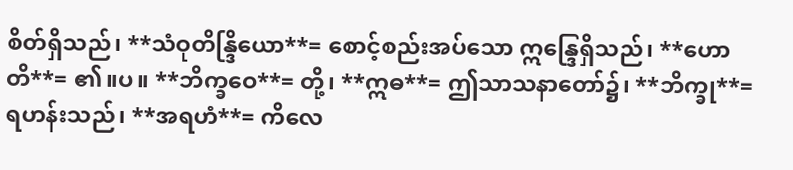စိတ်ရှိသည်၊ **သံဝုတိန္ဒြိယော**= စောင့်စည်းအပ်သော ဣန္ဒြေရှိသည်၊ **ဟောတိ**= ၏။ပ။ **ဘိက္ခဝေ**= တို့၊ **ဣဓ**= ဤသာသနာတော်၌၊ **ဘိက္ခု**= ရဟန်းသည်၊ **အရဟံ**= ကိလေ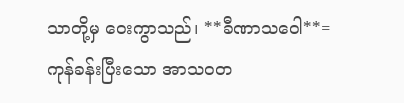သာတို့မှ ဝေးကွာသည်၊ **ခီဏာသဝေါ**= ကုန်ခန်းပြီးသော အာသဝတ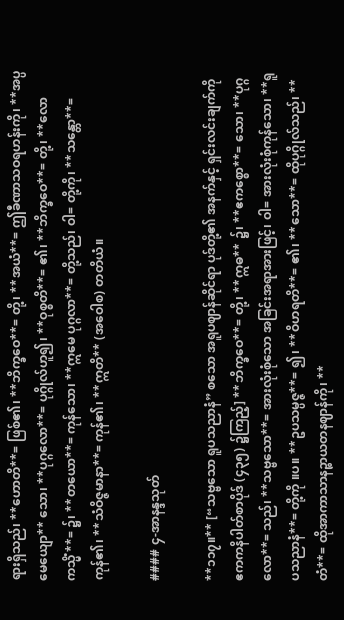ရားရှိသည်၊ **ဟောတိ**= ဖြစ်၏၊ **ဘိက္ခဝေ**= တို့၊ **အယံ**= ဤခီဏာသဝရဟန်းကို၊ **အပ္ပမေယျော** သော၊ **ပုဂ္ဂလော**= ပုဂ္ဂိုလ်ဟူ၍၊ **ဝုစ္စတိ**= ၏၊ **ဘိက္ခဝေ**= တို့၊ **လောကသ္မိံ**= ၌၊ **တယော**= ကုန်သော၊ **ဣမေ ပုဂ္ဂလာ**= တို့သည်၊ ဝါ= တို့ကို၊ **သန္တော**= ကုန်၏၊ **သံဝိဇ္ဇမာနာ**= ကုန်၏၊ **ဣတိ** (အဝေါစ) တတိယံ။

#### ၄-အာနန္ဒသုတ်

**၁၁၇။** [“သဗ္ဗသော ရူပသညာနံ” စသော အရူပဈာန်ဆိုင်ရာ ပုဒ်တို့၏ အနက်နှင့် ရှင်းလင်းချက်ကို ဧကကနိပါတ်စာပိုဒ် (၄၃၅) ၌ကြည့်] **ဘိက္ခဝေ**= တို့၊ **ဣဓ** ၌၊ **ဧကစ္စော**= သော၊ **ပုဂ္ဂလော**= သည်၊ **သဗ္ဗသော**= အားလုံးစုံသော အခြင်းအရာအားဖြင့်၊ ဝါ= အားလုံးစုံကုန်သော၊ **ရူပသညာနံ**= တို့ကို ။ပ။ **ဥပသမ္ပဇ္ဇ**= ၍၊ **ဝိဟရတိ**= ၏၊ **သော**= ထိုပုဂ္ဂိုလ်သည်၊ **တံ**= ထိုအာကာသာနဉ္စာယတနဈာန်ကို၊ **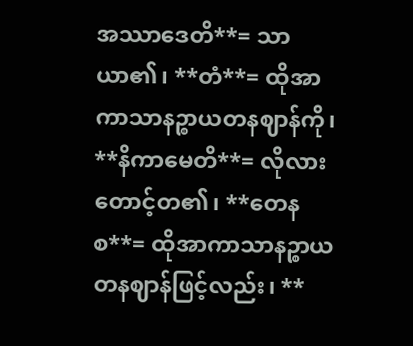အဿာဒေတိ**= သာယာ၏၊ **တံ**= ထိုအာကာသာနဉ္စာယတနဈာန်ကို၊ **နိကာမေတိ**= လိုလားတောင့်တ၏၊ **တေန စ**= ထိုအာကာသာနဉ္စာယတနဈာန်ဖြင့်လည်း၊ **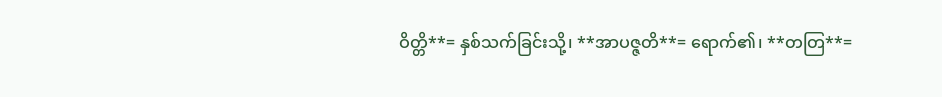ဝိတ္တိ**= နှစ်သက်ခြင်းသို့၊ **အာပဇ္ဇတိ**= ရောက်၏၊ **တတြ**=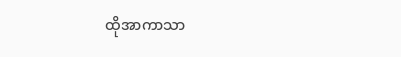ထိုအာကာသာ